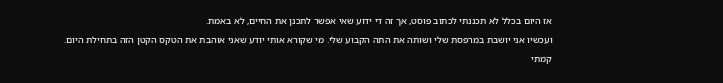אז היום בכלל לא תכננתי לכתוב פוסט, אך זה די ידוע שאי אפשר לתכנן את החיים, לא באמת.
ועכשיו אני יושבת במרפסת שלי ושותה את התה הקבוע שלי. מי שקורא אותי יודע שאני אוהבת את הטקס הקטן הזה בתחילת היום.
קמתי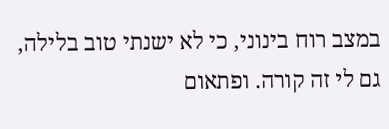במצב רוח בינוני, כי לא ישנתי טוב בלילה, גם לי זה קורה. ופתאום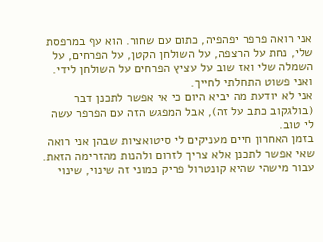אני רואה פרפר יפהפיה, כתום עם שחור. הוא עף במרפסת שלי, נחת על הרצפה, על השולחן הקטן, על הפרחים, על השמלה שלי ואז שוב על עציץ הפרחים על השולחן לידי. ואני פשוט התחלתי לחייך.
אני לא יודעת מה יביא היום כי אי אפשר לתכנן דבר (בולגקוב כתב על זה), אבל המפגש הזה עם הפרפר עשה לי טוב.
בזמן האחרון חיים מעניקים לי סיטואציות שבהן אני רואה שאי אפשר לתכנן אלא צריך לזרום ולהנות מהזרימה הזאת.
עבור מישהי שהיא קונטרול פריק כמוני זה שינוי, שינוי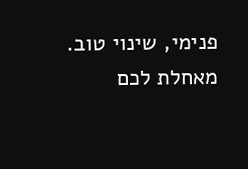פנימי, שינוי טוב.
מאחלת לכם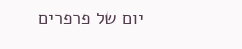יום של פרפרים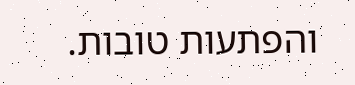והפתעות טובות.